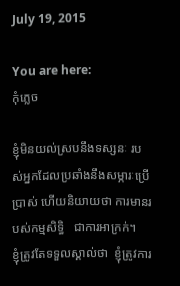July 19, 2015

You are here:
កុំភ្លេច

ខ្ញុំមិនយល់ស្របនឹងទស្សនៈ របស់អ្នកដែលប្រឆាំងនឹងសម្ភារៈប្រើប្រាស់ ហើយនិយាយថា ការមានរបស់កម្មសិទ្ធិ   ជាការអាក្រក់។   ខ្ញុំត្រូវតែទទួលស្គាល់ថា  ខ្ញុំត្រូវការ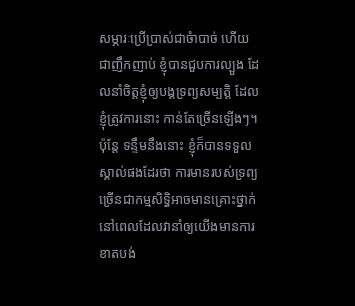សម្ភារៈប្រើប្រាស់ជាចំាបាច់ ហើយជាញឹកញាប់ ខ្ញុំបានជួបការល្បួង ដែលនាំចិត្តខ្ញុំឲ្យបង្គទ្រព្យសម្បត្តិ ដែលខ្ញុំត្រូវការនោះ កាន់តែច្រើនឡើងៗ។ ប៉ុន្តែ ទន្ទឹមនឹងនោះ ខ្ញុំក៏បានទទួលស្គាល់ផងដែរថា ការមានរបស់ទ្រព្យច្រើនជាកម្មសិទ្ធិអាចមានគ្រោះថ្នាក់ នៅពេលដែលវានាំឲ្យយើងមានការខាតបង់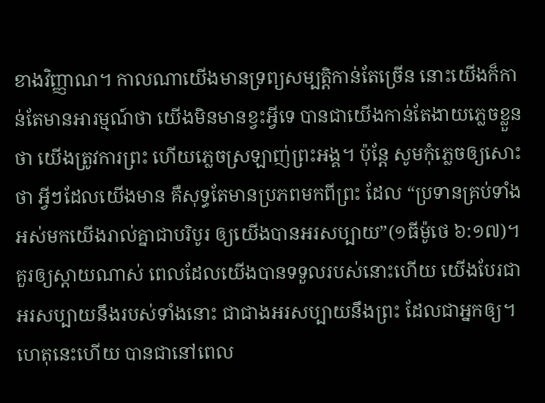ខាងវិញ្ញាណ។ កាលណាយើងមានទ្រព្យសម្បត្តិកាន់តែច្រើន នោះយើងក៏កាន់តែមានអារម្មណ៍ថា យើងមិនមានខ្វះអ្វីទេ បានជាយើងកាន់តែងាយភ្លេចខ្លួនថា យើងត្រូវការព្រះ ហើយភ្លេចស្រឡាញ់ព្រះអង្គ។ ប៉ុន្តែ សូមកុំភ្លេចឲ្យសោះថា អ្វីៗដែលយើងមាន គឺសុទ្ធតែមានប្រភពមកពីព្រះ ដែល “ប្រទានគ្រប់ទាំងអស់មកយើងរាល់គ្នាជាបរិបូរ ឲ្យយើងបានអរសប្បាយ”(១ធីម៉ូថេ ៦:១៧)។ គួរឲ្យស្តាយណាស់ ពេលដែលយើងបានទទួលរបស់នោះហើយ យើងបែរជាអរសប្បាយនឹងរបស់ទាំងនោះ ជាជាងអរសប្បាយនឹងព្រះ ដែលជាអ្នកឲ្យ។ ហេតុនេះហើយ បានជានៅពេល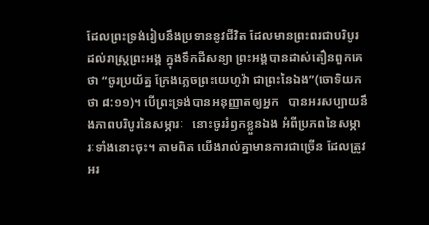ដែលព្រះទ្រង់រៀបនឹងប្រទាននូវជីវិត ដែលមានព្រះពរជាបរិបូរ ដល់រាស្រ្តព្រះអង្គ ក្នុងទឹកដីសន្យា ព្រះអង្គបានដាស់តឿនពួកគេថា “ចូរប្រយ័ត្ន ក្រែងភ្លេចព្រះយេហូវ៉ា ជាព្រះនៃឯង”(ចោទិយកថា ៨:១១)។ បើព្រះទ្រង់បានអនុញ្ញាតឲ្យអ្នក   បានអរសប្បាយនឹងភាពបរិបូរនៃសម្ភារៈ   នោះចូររំឭកខ្លួនឯង អំពីប្រភពនៃសម្ភារៈទាំងនោះចុះ។ តាមពិត យើងរាល់គ្នាមានការជាច្រើន ដែលត្រូវអរ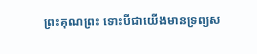ព្រះគុណព្រះ ទោះបីជាយើងមានទ្រព្យស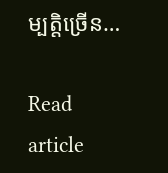ម្បត្តិច្រើន…

Read article